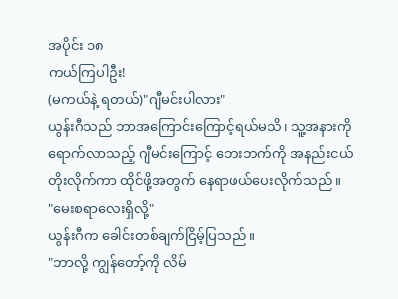အပိုင်း ၁၈
ကယ်ကြပါဦး!
(မကယ်နဲ့ ရတယ်)"ဂျီမင်းပါလား"
ယွန်းဂီသည် ဘာအကြောင်းကြောင့်ရယ်မသိ၊ သူ့အနားကို ရောက်လာသည့် ဂျီမင်းကြောင့် ဘေးဘက်ကို အနည်းငယ်တိုးလိုက်ကာ ထိုင်ဖို့အတွက် နေရာဖယ်ပေးလိုက်သည်။
"မေးစရာလေးရှိလို့"
ယွန်းဂီက ခေါင်းတစ်ချက်ငြိမ့်ပြသည်။
"ဘာလို့ ကျွန်တော့်ကို လိမ်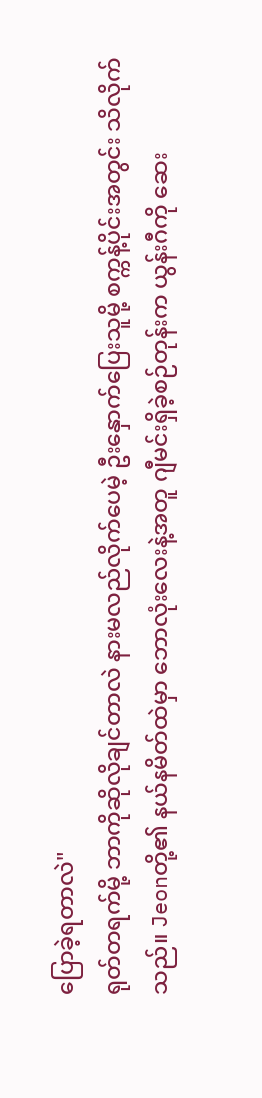ပြောခဲ့ရတာလဲ"
ရုတ်တရက်မို့ ဘာကိုဆိုလိုချင်တာလဲ နားမလည်လိုက်ပေမဲ့ ဦးနှောက်ပြေးသူမို့ စက္ကန့်ပိုင်းအတွင်း သိလိုက်သည်။ Jeonတို့၏ နယ်နမိတ်ထဲမှာ ဘောလုံးလေးနဲ့အတူ ဂျီမင်းရှိခဲ့စဉ်တုန်းက ယွန်းဂီကို ဆေး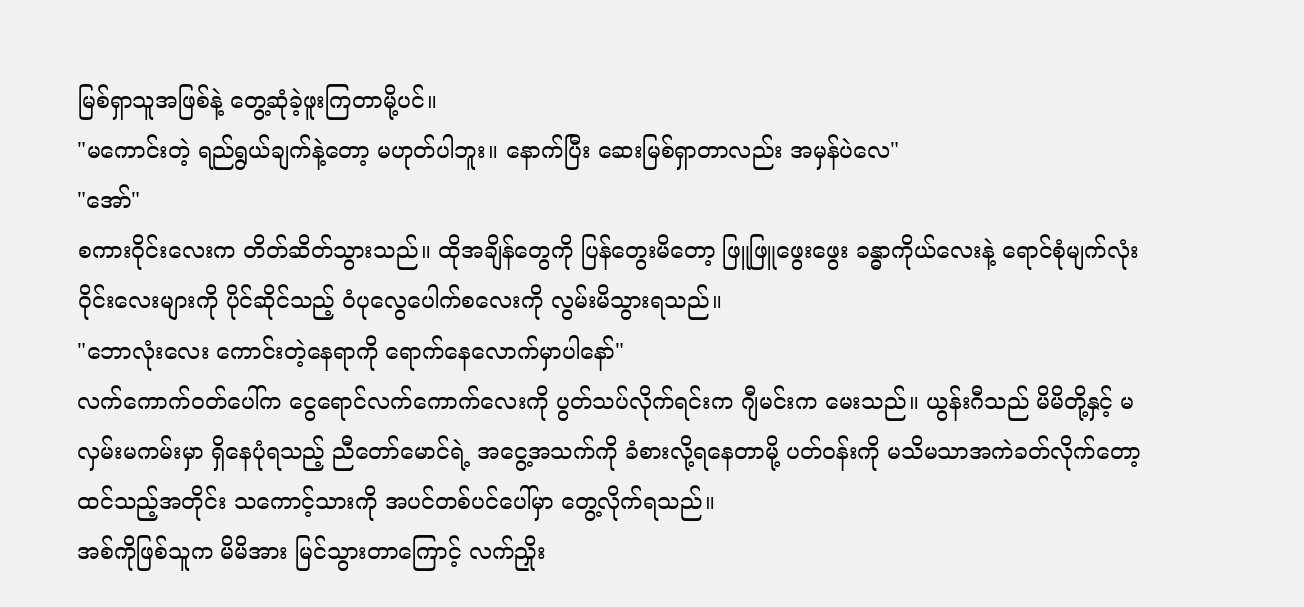မြစ်ရှာသူအဖြစ်နဲ့ တွေ့ဆုံခဲ့ဖူးကြတာမို့ပင်။
"မကောင်းတဲ့ ရည်ရွယ်ချက်နဲ့တော့ မဟုတ်ပါဘူး။ နောက်ပြီး ဆေးမြစ်ရှာတာလည်း အမှန်ပဲလေ"
"အော်"
စကားဝိုင်းလေးက တိတ်ဆိတ်သွားသည်။ ထိုအချိန်တွေကို ပြန်တွေးမိတော့ ဖြူဖြူဖွေးဖွေး ခန္ဓာကိုယ်လေးနဲ့ ရောင်စုံမျက်လုံးဝိုင်းလေးများကို ပိုင်ဆိုင်သည့် ဝံပုလွေပေါက်စလေးကို လွမ်းမိသွားရသည်။
"ဘောလုံးလေး ကောင်းတဲ့နေရာကို ရောက်နေလောက်မှာပါနော်"
လက်ကောက်ဝတ်ပေါ်က ငွေရောင်လက်ကောက်လေးကို ပွတ်သပ်လိုက်ရင်းက ဂျီမင်းက မေးသည်။ ယွန်းဂီသည် မိမိတို့နှင့် မလှမ်းမကမ်းမှာ ရှိနေပုံရသည့် ညီတော်မောင်ရဲ့ အငွေ့အသက်ကို ခံစားလို့ရနေတာမို့ ပတ်ဝန်းကို မသိမသာအကဲခတ်လိုက်တော့ ထင်သည့်အတိုင်း သကောင့်သားကို အပင်တစ်ပင်ပေါ်မှာ တွေ့လိုက်ရသည်။
အစ်ကိုဖြစ်သူက မိမိအား မြင်သွားတာကြောင့် လက်ညှိုး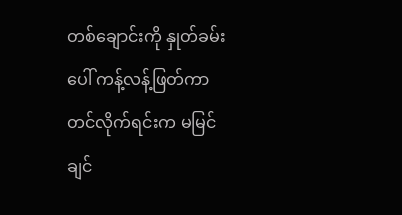တစ်ချောင်းကို နှုတ်ခမ်းပေါ် ကန့်လန့်ဖြတ်ကာ တင်လိုက်ရင်းက မမြင်ချင်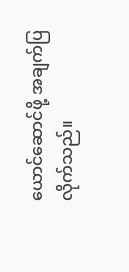ယောင်ဆောင်ဖို့ အချက်ပြလိုက်သည်။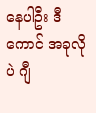နေပါဦး ဒီကောင် အခုလိုပဲ ဂျီ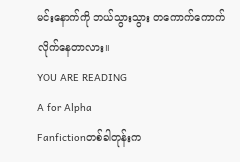မင်းနောက်ကို ဘယ်သွားသွား တကောက်ကောက် လိုက်နေတာလား။
YOU ARE READING
A for Alpha
Fanfictionတစ်ခါတုန်းက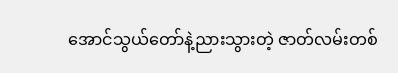အောင်သွယ်တော်နဲ့ညားသွားတဲ့ ဇာတ်လမ်းတစ်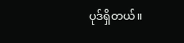ပုဒ်ရှိတယ်။